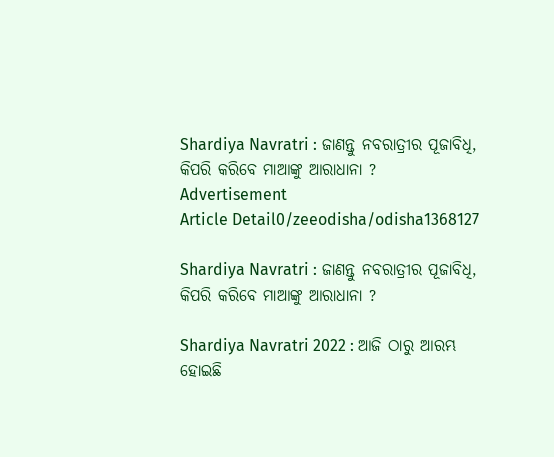Shardiya Navratri : ଜାଣନ୍ତୁ ନବରାତ୍ରୀର ପୂଜାବିଧି, କିପରି କରିବେ ମାଆଙ୍କୁ ଆରାଧାନା ?
Advertisement
Article Detail0/zeeodisha/odisha1368127

Shardiya Navratri : ଜାଣନ୍ତୁ ନବରାତ୍ରୀର ପୂଜାବିଧି, କିପରି କରିବେ ମାଆଙ୍କୁ ଆରାଧାନା ?

Shardiya Navratri 2022 : ଆଜି ଠାରୁ ଆରମ୍ଭ ହୋଇଛି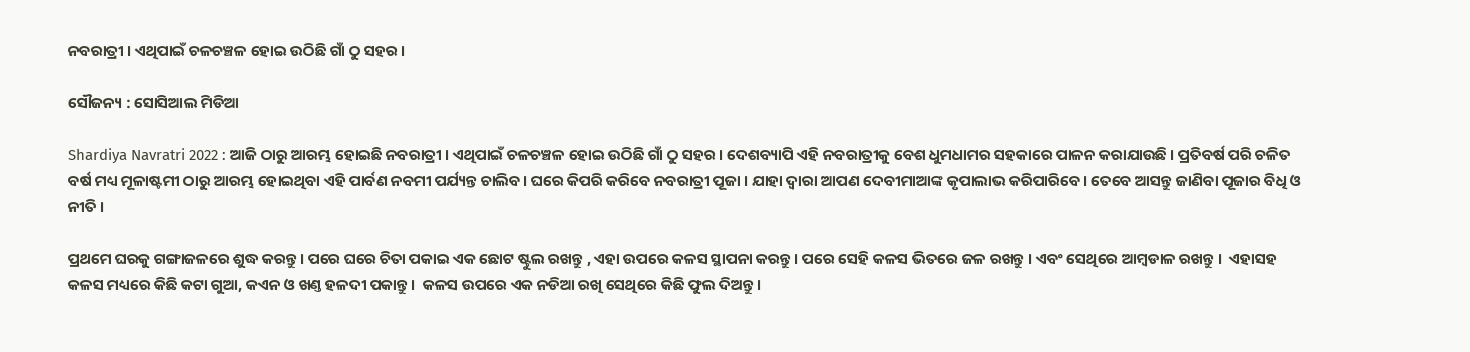ନବରାତ୍ରୀ । ଏଥିପାଇଁ ଚଳଚଞ୍ଚଳ ହୋଇ ଉଠିଛି ଗାଁ ଠୁ ସହର ।

ସୌଜନ୍ୟ : ସୋସିଆଲ ମିଡିଆ

Shardiya Navratri 2022 : ଆଜି ଠାରୁ ଆରମ୍ଭ ହୋଇଛି ନବରାତ୍ରୀ । ଏଥିପାଇଁ ଚଳଚଞ୍ଚଳ ହୋଇ ଉଠିଛି ଗାଁ ଠୁ ସହର । ଦେଶବ୍ୟାପି ଏହି ନବରାତ୍ରୀକୁ ବେଶ ଧୁମଧାମର ସହକାରେ ପାଳନ କରାଯାଉଛି । ପ୍ରତିବର୍ଷ ପରି ଚଳିତ ବର୍ଷ ମଧ୍ୟ ମୂଳାଷ୍ଟମୀ ଠାରୁ ଆରମ୍ଭ ହୋଇଥିବା ଏହି ପାର୍ବଣ ନବମୀ ପର୍ଯ୍ୟନ୍ତ ଚାଲିବ। ଘରେ କିପରି କରିବେ ନବରାତ୍ରୀ ପୂଜା । ଯାହା ଦ୍ବାରା ଆପଣ ଦେବୀମାଆଙ୍କ କୃପାଲାଭ କରିପାରିବେ। ତେବେ ଆସନ୍ତୁ ଜାଣିବା ପୂଜାର ବିଧି ଓ ନୀତି ।

ପ୍ରଥମେ ଘରକୁ ଗଙ୍ଗାଜଳରେ ଶୁଦ୍ଧ କରନ୍ତୁ । ପରେ ଘରେ ଚିତା ପକାଇ ଏକ ଛୋଟ ଷ୍ଟୁଲ ରଖନ୍ତୁ , ଏହା ଉପରେ କଳସ ସ୍ଥାପନା କରନ୍ତୁ । ପରେ ସେହି କଳସ ଭିତରେ ଜଳ ରଖନ୍ତୁ । ଏବଂ ସେଥିରେ ଆମ୍ବଡାଳ ରଖନ୍ତୁ ।  ଏହାସହ କଳସ ମଧ୍ୟରେ କିଛି କଟା ଗୁଆ, କଏନ ଓ ଖଣ୍ତ ହଳଦୀ ପକାନ୍ତୁ ।  କଳସ ଉପରେ ଏକ ନଡିଆ ରଖି ସେଥିରେ କିଛି ଫୁଲ ଦିଅନ୍ତୁ ।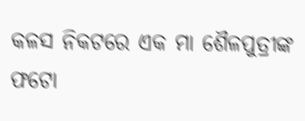କଳସ ନିକଟରେ ଏକ ମା ଶୈଳପୁତ୍ରୀଙ୍କ ଫଟୋ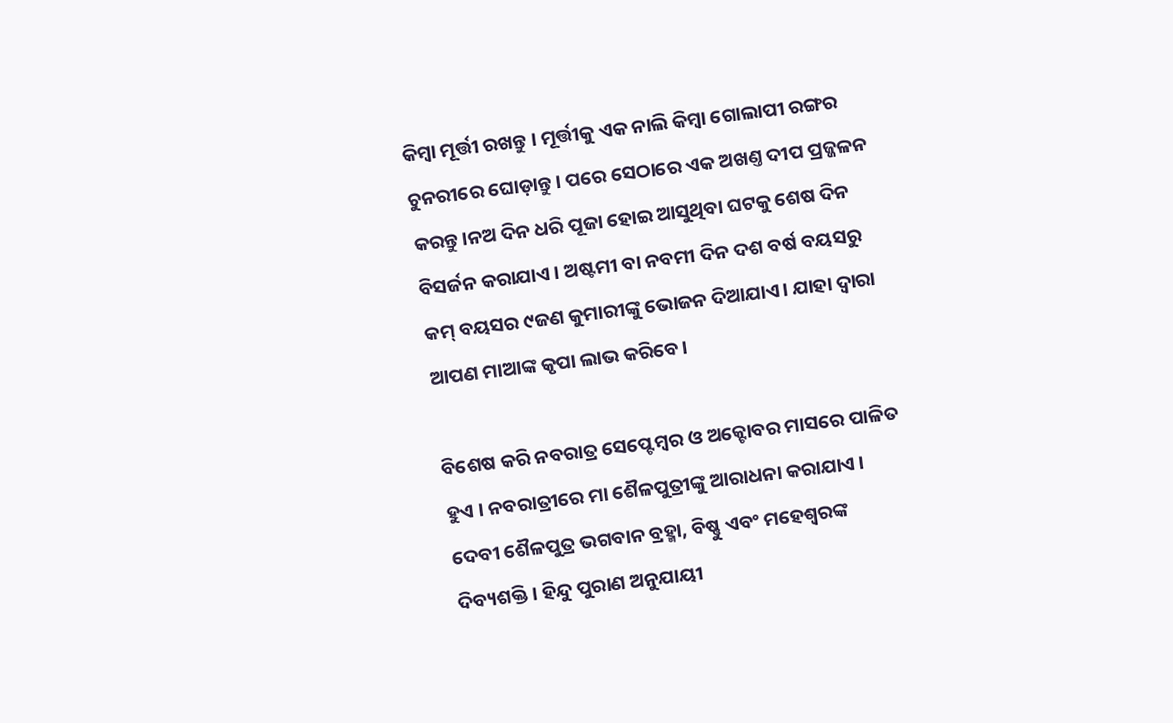କିମ୍ବା ମୂର୍ତ୍ତୀ ରଖନ୍ତୁ । ମୂର୍ତ୍ତୀକୁ ଏକ ନାଲି କିମ୍ବା ଗୋଲାପୀ ରଙ୍ଗର ଚୁନରୀରେ ଘୋଡ଼ାନ୍ତୁ । ପରେ ସେଠାରେ ଏକ ଅଖଣ୍ତ ଦୀପ ପ୍ରଜ୍ଜଳନ କରନ୍ତୁ।ନଅ ଦିନ ଧରି ପୂଜା ହୋଇ ଆସୁଥିବା ଘଟକୁ ଶେଷ ଦିନ ବିସର୍ଜନ କରାଯାଏ । ଅଷ୍ଟମୀ ବା ନବମୀ ଦିନ ଦଶ ବର୍ଷ ବୟସରୁ କମ୍ ବୟସର ୯ଜଣ କୁମାରୀଙ୍କୁ ଭୋଜନ ଦିଆଯାଏ। ଯାହା ଦ୍ବାରା ଆପଣ ମାଆଙ୍କ କୃପା ଲାଭ କରିବେ।

ବିଶେଷ କରି ନବରାତ୍ର ସେପ୍ଟେମ୍ବର ଓ ଅକ୍ଟୋବର ମାସରେ ପାଳିତ ହୁଏ । ନବରାତ୍ରୀରେ ମା ଶୈଳପୁତ୍ରୀଙ୍କୁ ଆରାଧନା କରାଯାଏ । ଦେବୀ ଶୈଳପୁତ୍ର ଭଗବାନ ବ୍ରହ୍ମା, ବିଷ୍ଣୁ ଏବଂ ମହେଶ୍ବରଙ୍କ ଦିବ୍ୟଶକ୍ତି । ହିନ୍ଦୁ ପୁରାଣ ଅନୁଯାୟୀ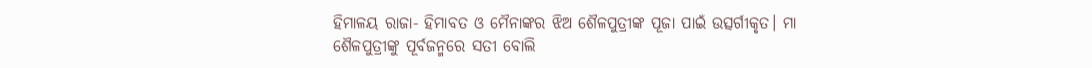ହିମାଳୟ ରାଜା- ହିମାବତ ଓ ମୈନାଙ୍କର ଝିଅ ଶୈଳପୁତ୍ରୀଙ୍କ ପୂଜା ପାଇଁ ଉତ୍ସର୍ଗୀକୃତ। ମା ଶୈଳପୁତ୍ରୀଙ୍କୁ ପୂର୍ବଜନ୍ମରେ ସତୀ ବୋଲି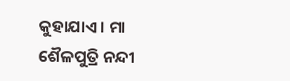କୁହାଯାଏ । ମା ଶୈଳପୁତ୍ରି ନନ୍ଦୀ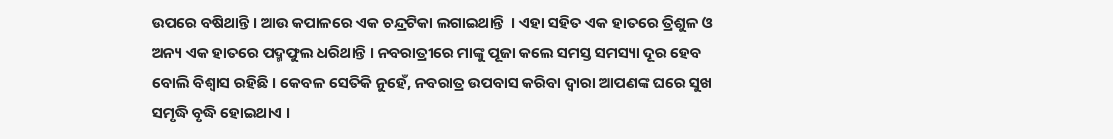ଉପରେ ବଷିଥାନ୍ତି । ଆଉ କପାଳରେ ଏକ ଚନ୍ଦ୍ରଟିକା ଲଗାଇଥାନ୍ତି  । ଏହା ସହିତ ଏକ ହାତରେ ତ୍ରିଶୁଳ ଓ ଅନ୍ୟ ଏକ ହାତରେ ପଦ୍ମଫୁଲ ଧରିଥାନ୍ତି । ନବରାତ୍ରୀରେ ମାଙ୍କୁ ପୂଜା କଲେ ସମସ୍ତ ସମସ୍ୟା ଦୂର ହେବ ବୋଲି ବିଶ୍ବାସ ରହିଛି । କେବଳ ସେତିକି ନୁହେଁ, ନବରାତ୍ର ଉପବାସ କରିବା ଦ୍ବାରା ଆପଣଙ୍କ ଘରେ ସୁଖ ସମୃଦ୍ଧି ବୃଦ୍ଧି ହୋଇଥାଏ ।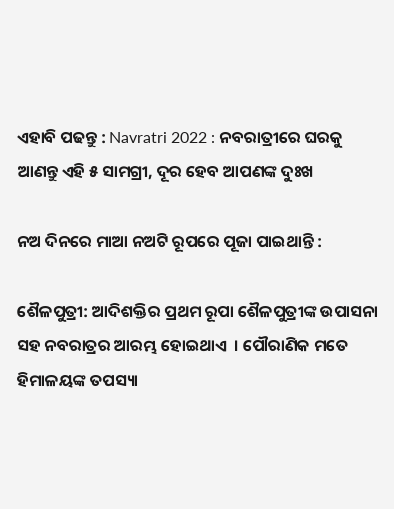ଏହାବି ପଢନ୍ତୁ : Navratri 2022 : ନବରାତ୍ରୀରେ ଘରକୁ ଆଣନ୍ତୁ ଏହି ୫ ସାମଗ୍ରୀ, ଦୂର ହେବ ଆପଣଙ୍କ ଦୁଃଖ

ନଅ ଦିନରେ ମାଆ ନଅଟି ରୂପରେ ପୂଜା ପାଇଥାନ୍ତି :

ଶୈଳପୁତ୍ରୀ: ଆଦିଶକ୍ତିର ପ୍ରଥମ ରୂପା ଶୈଳପୁତ୍ରୀଙ୍କ ଉପାସନା ସହ ନବରାତ୍ରର ଆରମ୍ଭ ହୋଇଥାଏ  । ପୌରାଣିକ ମତେ ହିମାଳୟଙ୍କ ତପସ୍ୟା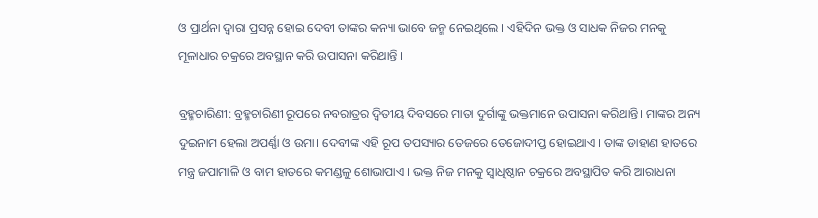ଓ ପ୍ରାର୍ଥନା ଦ୍ୱାରା ପ୍ରସନ୍ନ ହୋଇ ଦେବୀ ତାଙ୍କର କନ୍ୟା ଭାବେ ଜନ୍ମ ନେଇଥିଲେ । ଏହିଦିନ ଭକ୍ତ ଓ ସାଧକ ନିଜର ମନକୁ ମୂଳାଧାର ଚକ୍ରରେ ଅବସ୍ଥାନ କରି ଉପାସନା କରିଥାନ୍ତି ।

ବ୍ରହ୍ମଚାରିଣୀ: ବ୍ରହ୍ମଚାରିଣୀ ରୂପରେ ନବରାତ୍ରର ଦ୍ୱିତୀୟ ଦିବସରେ ମାତା ଦୁର୍ଗାଙ୍କୁ ଭକ୍ତମାନେ ଉପାସନା କରିଥାନ୍ତି। ମାଙ୍କର ଅନ୍ୟ ଦୁଇନାମ ହେଲା ଅପର୍ଣ୍ଣା ଓ ଉମା। ଦେବୀଙ୍କ ଏହି ରୂପ ତପସ୍ୟାର ତେଜରେ ତେଜୋଦୀପ୍ତ ହୋଇଥାଏ । ତାଙ୍କ ଡାହାଣ ହାତରେ ମନ୍ତ୍ର ଜପାମାଳି ଓ ବାମ ହାତରେ କମଣ୍ଡଳୁ ଶୋଭାପାଏ । ଭକ୍ତ ନିଜ ମନକୁ ସ୍ୱାଧିଷ୍ଠାନ ଚକ୍ରରେ ଅବସ୍ଥାପିତ କରି ଆରାଧନା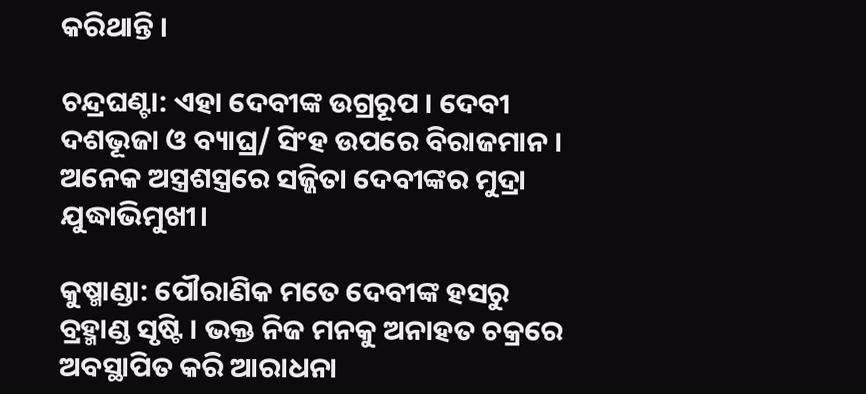କରିଥାନ୍ତି ।

ଚନ୍ଦ୍ରଘଣ୍ଟା: ଏହା ଦେବୀଙ୍କ ଉଗ୍ରରୂପ । ଦେବୀ ଦଶଭୂଜା ଓ ବ୍ୟାଘ୍ର/ ସିଂହ ଉପରେ ବିରାଜମାନ । ଅନେକ ଅସ୍ତ୍ରଶସ୍ତ୍ରରେ ସଜ୍ଜିତା ଦେବୀଙ୍କର ମୁଦ୍ରା ଯୁଦ୍ଧାଭିମୁଖୀ।

କୁଷ୍ମାଣ୍ଡା: ପୌରାଣିକ ମତେ ଦେବୀଙ୍କ ହସରୁ ବ୍ରହ୍ମାଣ୍ଡ ସୃଷ୍ଟି । ଭକ୍ତ ନିଜ ମନକୁ ଅନାହତ ଚକ୍ରରେ ଅବସ୍ଥାପିତ କରି ଆରାଧନା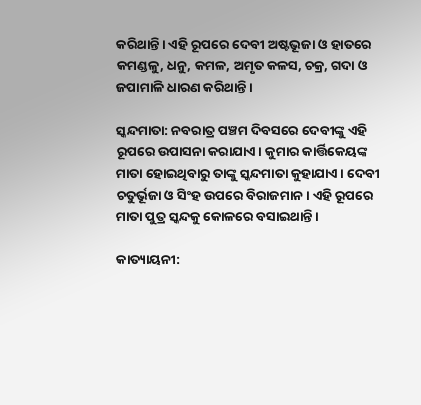କରିଥାନ୍ତି। ଏହି ରୂପରେ ଦେବୀ ଅଷ୍ଟଭୂଜା ଓ ହାତରେ କମଣ୍ଡଳୁ, ଧନୁ, କମଳ, ଅମୃତ କଳସ, ଚକ୍ର, ଗଦା ଓ ଜପାମାଳି ଧାରଣ କରିଥାନ୍ତି ।

ସ୍କନ୍ଦମାତା: ନବରାତ୍ର ପଞ୍ଚମ ଦିବସରେ ଦେବୀଙ୍କୁ ଏହି ରୂପରେ ଉପାସନା କରାଯାଏ। କୁମାର କାର୍ତ୍ତିକେୟଙ୍କ ମାତା ହୋଇଥିବାରୁ ତାଙ୍କୁ ସ୍କନ୍ଦମାତା କୁହାଯାଏ। ଦେବୀ ଚତୁର୍ଭୂଜା ଓ ସିଂହ ଉପରେ ବିରାଜମାନ। ଏହି ରୂପରେ ମାତା ପୁତ୍ର ସ୍କନ୍ଦକୁ କୋଳରେ ବସାଇଥାନ୍ତି ।

କାତ୍ୟାୟନୀ: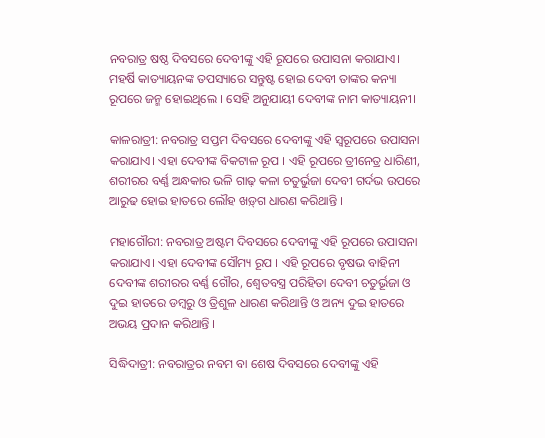ନବରାତ୍ର ଷଷ୍ଠ ଦିବସରେ ଦେବୀଙ୍କୁ ଏହି ରୂପରେ ଉପାସନା କରାଯାଏ। ମହର୍ଷି କାତ୍ୟାୟନଙ୍କ ତପସ୍ୟାରେ ସନ୍ତୁଷ୍ଟ ହୋଇ ଦେବୀ ତାଙ୍କର କନ୍ୟା ରୂପରେ ଜନ୍ମ ହୋଇଥିଲେ । ସେହି ଅନୁଯାୟୀ ଦେବୀଙ୍କ ନାମ କାତ୍ୟାୟନୀ।

କାଳରାତ୍ରୀ: ନବରାତ୍ର ସପ୍ତମ ଦିବସରେ ଦେବୀଙ୍କୁ ଏହି ସ୍ୱରୂପରେ ଉପାସନା କରାଯାଏ। ଏହା ଦେବୀଙ୍କ ବିକଟାଳ ରୂପ । ଏହି ରୂପରେ ତ୍ରୀନେତ୍ର ଧାରିଣୀ, ଶରୀରର ବର୍ଣ୍ଣ ଅନ୍ଧକାର ଭଳି ଗାଢ଼ କଳା ଚତୁର୍ଭୁଜା ଦେବୀ ଗର୍ଦଭ ଉପରେ ଆରୁଢ ହୋଇ ହାତରେ ଲୌହ ଖଡ଼୍‌ଗ ଧାରଣ କରିଥାନ୍ତି ।

ମହାଗୌରୀ: ନବରାତ୍ର ଅଷ୍ଟମ ଦିବସରେ ଦେବୀଙ୍କୁ ଏହି ରୂପରେ ଉପାସନା କରାଯାଏ। ଏହା ଦେବୀଙ୍କ ସୌମ୍ୟ ରୂପ । ଏହି ରୂପରେ ବୃଷଭ ବାହିନୀ ଦେବୀଙ୍କ ଶରୀରର ବର୍ଣ୍ଣ ଗୌର, ଶ୍ୱେତବସ୍ତ୍ର ପରିହିତା ଦେବୀ ଚତୁର୍ଭୂଜା ଓ ଦୁଇ ହାତରେ ଡମ୍ବରୁ ଓ ତ୍ରିଶୁଳ ଧାରଣ କରିଥାନ୍ତି ଓ ଅନ୍ୟ ଦୁଇ ହାତରେ ଅଭୟ ପ୍ରଦାନ କରିଥାନ୍ତି ।

ସିଦ୍ଧିଦାତ୍ରୀ: ନବରାତ୍ରର ନବମ ବା ଶେଷ ଦିବସରେ ଦେବୀଙ୍କୁ ଏହି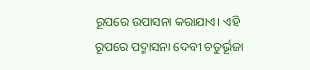ରୂପରେ ଉପାସନା କରାଯାଏ। ଏହି ରୂପରେ ପଦ୍ମାସନା ଦେବୀ ଚତୁର୍ଭୂଜା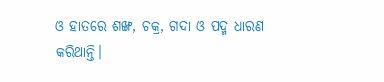ଓ ହାତରେ ଶଙ୍ଖ, ଚକ୍ର, ଗଦା ଓ ପଦ୍ମ ଧାରଣ କରିଥାନ୍ତି।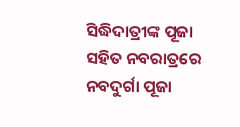ସିଦ୍ଧିଦାତ୍ରୀଙ୍କ ପୂଜା ସହିତ ନବରାତ୍ରରେ ନବଦୁର୍ଗା ପୂଜା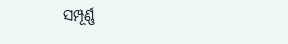ସମ୍ପୂର୍ଣ୍ଣ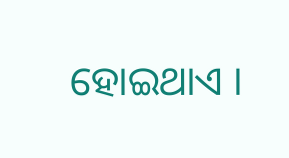ହୋଇଥାଏ ।